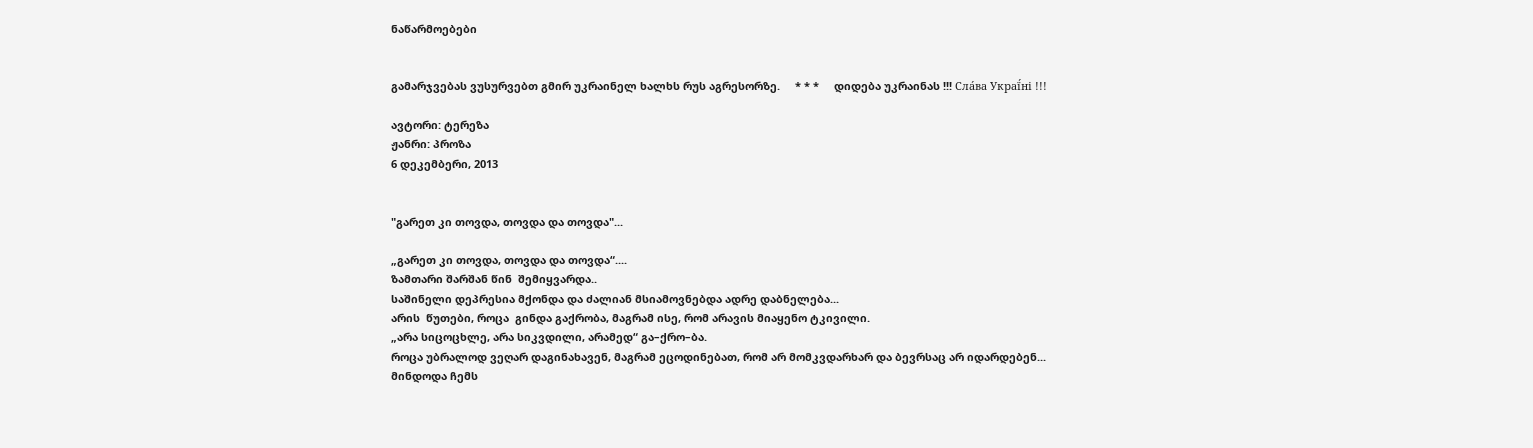ნაწარმოებები


გამარჯვებას ვუსურვებთ გმირ უკრაინელ ხალხს რუს აგრესორზე.     * * *     დიდება უკრაინას !!! Сла́ва Украї́ні !!!

ავტორი: ტერეზა
ჟანრი: პროზა
6 დეკემბერი, 2013


"გარეთ კი თოვდა, თოვდა და თოვდა"...

„გარეთ კი თოვდა, თოვდა და თოვდა“....
ზამთარი შარშან წინ  შემიყვარდა..
საშინელი დეპრესია მქონდა და ძალიან მსიამოვნებდა ადრე დაბნელება...
არის  წუთები, როცა  გინდა გაქრობა, მაგრამ ისე, რომ არავის მიაყენო ტკივილი.
„არა სიცოცხლე, არა სიკვდილი, არამედ“ გა–ქრო–ბა.
როცა უბრალოდ ვეღარ დაგინახავენ, მაგრამ ეცოდინებათ, რომ არ მომკვდარხარ და ბევრსაც არ იდარდებენ...
მინდოდა ჩემს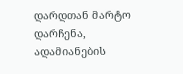დარდთან მარტო დარჩენა, ადამიანების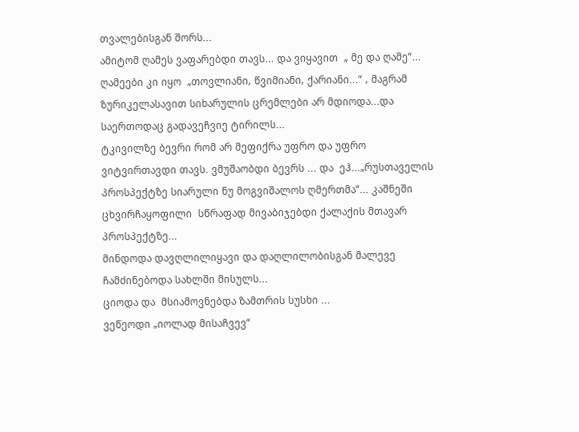თვალებისგან შორს...
ამიტომ ღამეს ვაფარებდი თავს... და ვიყავით  „ მე და ღამე“...
ღამეები კი იყო  „თოვლიანი, წვიმიანი, ქარიანი...“ , მაგრამ ზურიკელასავით სიხარულის ცრემლები არ მდიოდა...და  საერთოდაც გადავეჩვიე ტირილს...
ტკივილზე ბევრი რომ არ მეფიქრა უფრო და უფრო ვიტვირთავდი თავს. ვმუშაობდი ბევრს ... და  ეჰ...„რუსთაველის პროსპექტზე სიარული ნუ მოგვიშალოს ღმერთმა“... კაშნეში ცხვირჩაყოფილი  სწრაფად მივაბიჯებდი ქალაქის მთავარ პროსპექტზე...
მინდოდა დავღლილიყავი და დაღლილობისგან მალევე ჩამძინებოდა სახლში მისულს...
ციოდა და  მსიამოვნებდა ზამთრის სუსხი ...
ვეწეოდი „იოლად მისაჩვევ“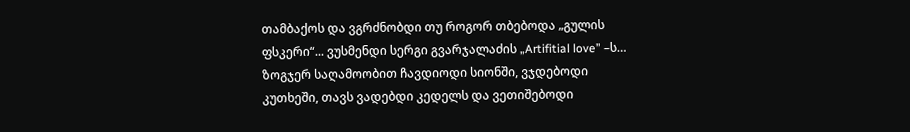თამბაქოს და ვგრძნობდი თუ როგორ თბებოდა „გულის ფსკერი“... ვუსმენდი სერგი გვარჯალაძის „Artifitial love” –ს…
ზოგჯერ საღამოობით ჩავდიოდი სიონში, ვჯდებოდი  კუთხეში, თავს ვადებდი კედელს და ვეთიშებოდი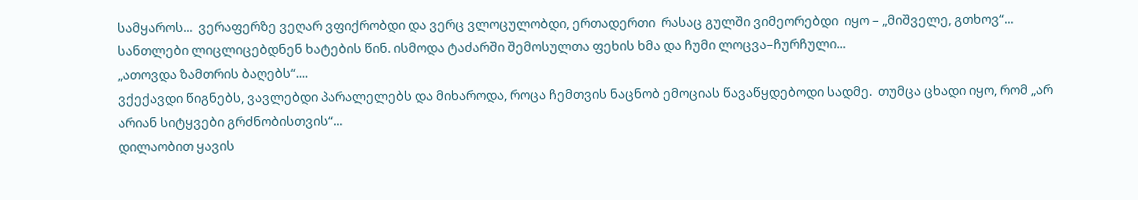სამყაროს...  ვერაფერზე ვეღარ ვფიქრობდი და ვერც ვლოცულობდი, ერთადერთი  რასაც გულში ვიმეორებდი  იყო – „მიშველე, გთხოვ“...
სანთლები ლიცლიცებდნენ ხატების წინ. ისმოდა ტაძარში შემოსულთა ფეხის ხმა და ჩუმი ლოცვა–ჩურჩული...
„ათოვდა ზამთრის ბაღებს“....
ვქექავდი წიგნებს, ვავლებდი პარალელებს და მიხაროდა, როცა ჩემთვის ნაცნობ ემოციას წავაწყდებოდი სადმე.  თუმცა ცხადი იყო, რომ „არ არიან სიტყვები გრძნობისთვის“...
დილაობით ყავის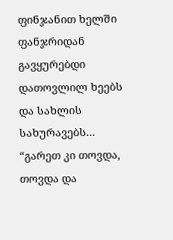ფინჯანით ხელში ფანჯრიდან გავყურებდი დათოვლილ ხეებს და სახლის სახურავებს...
“გარეთ კი თოვდა, თოვდა და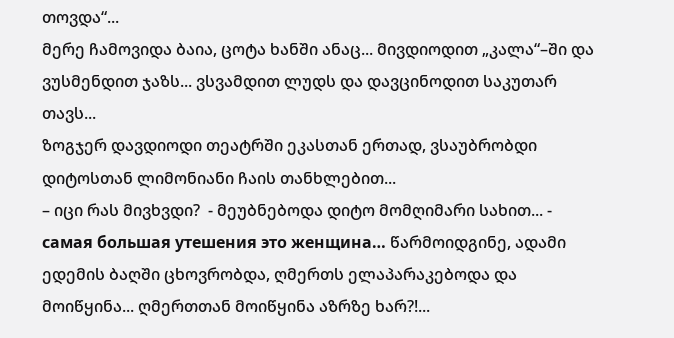თოვდა“...
მერე ჩამოვიდა ბაია, ცოტა ხანში ანაც... მივდიოდით „კალა“–ში და ვუსმენდით ჯაზს... ვსვამდით ლუდს და დავცინოდით საკუთარ თავს...
ზოგჯერ დავდიოდი თეატრში ეკასთან ერთად, ვსაუბრობდი დიტოსთან ლიმონიანი ჩაის თანხლებით...
– იცი რას მივხვდი?  - მეუბნებოდა დიტო მომღიმარი სახით... - самая большая утешения это женщина… წარმოიდგინე, ადამი ედემის ბაღში ცხოვრობდა, ღმერთს ელაპარაკებოდა და მოიწყინა... ღმერთთან მოიწყინა აზრზე ხარ?!...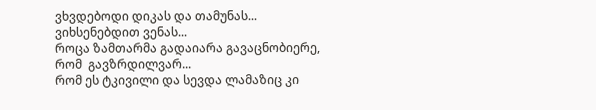ვხვდებოდი დიკას და თამუნას...
ვიხსენებდით ვენას...
როცა ზამთარმა გადაიარა გავაცნობიერე,  რომ  გავზრდილვარ...
რომ ეს ტკივილი და სევდა ლამაზიც კი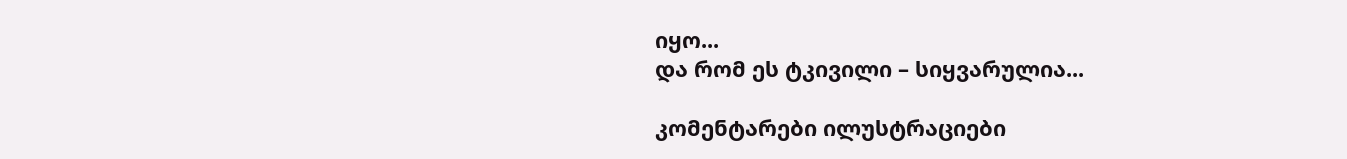იყო...
და რომ ეს ტკივილი – სიყვარულია...

კომენტარები ილუსტრაციები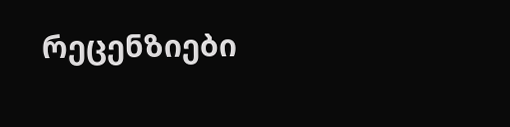რეცენზიები